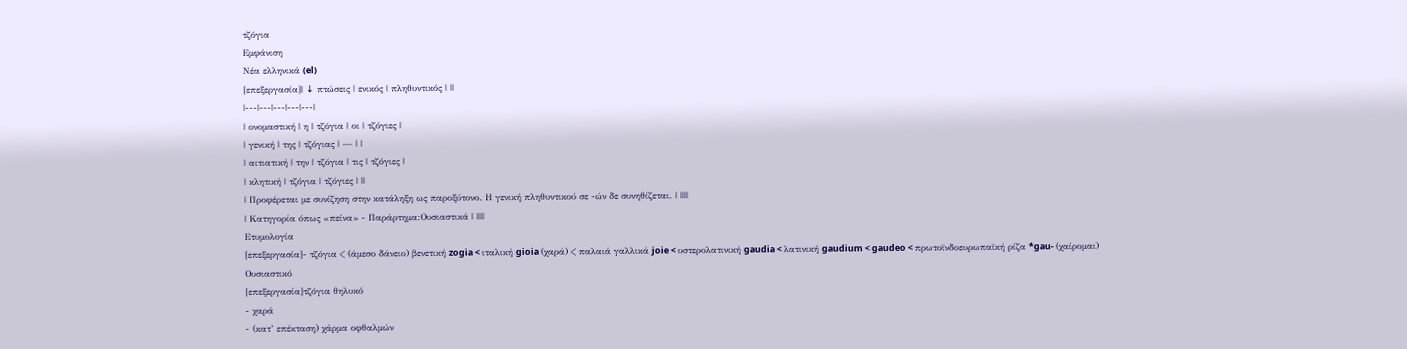τζόγια
Εμφάνιση
Νέα ελληνικά (el)
[επεξεργασία]| ↓ πτώσεις | ενικός | πληθυντικός | ||
|---|---|---|---|---|
| ονομαστική | η | τζόγια | οι | τζόγιες |
| γενική | της | τζόγιας | — | |
| αιτιατική | την | τζόγια | τις | τζόγιες |
| κλητική | τζόγια | τζόγιες | ||
| Προφέρεται με συνίζηση στην κατάληξη ως παροξύτονο. Η γενική πληθυντικού σε -ών δε συνηθίζεται. | ||||
| Κατηγορία όπως «πείνα» - Παράρτημα:Ουσιαστικά | ||||
Ετυμολογία
[επεξεργασία]- τζόγια < (άμεσο δάνειο) βενετική zogia < ιταλική gioia (χαρά) < παλαιά γαλλικά joie < υστερολατινική gaudia < λατινική gaudium < gaudeo < πρωτοϊνδοευρωπαϊκή ρίζα *gau- (χαίρομαι)
Ουσιαστικό
[επεξεργασία]τζόγια θηλυκό
- χαρά
- (κατ’ επέκταση) χάρμα οφθαλμών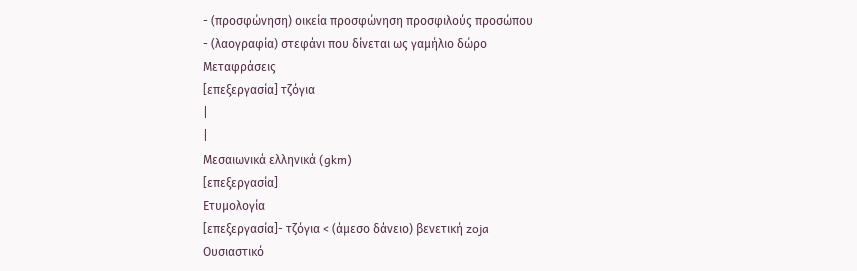- (προσφώνηση) οικεία προσφώνηση προσφιλούς προσώπου
- (λαογραφία) στεφάνι που δίνεται ως γαμήλιο δώρο
Μεταφράσεις
[επεξεργασία] τζόγια
|
|
Μεσαιωνικά ελληνικά (gkm)
[επεξεργασία]
Ετυμολογία
[επεξεργασία]- τζόγια < (άμεσο δάνειο) βενετική zoja
Ουσιαστικό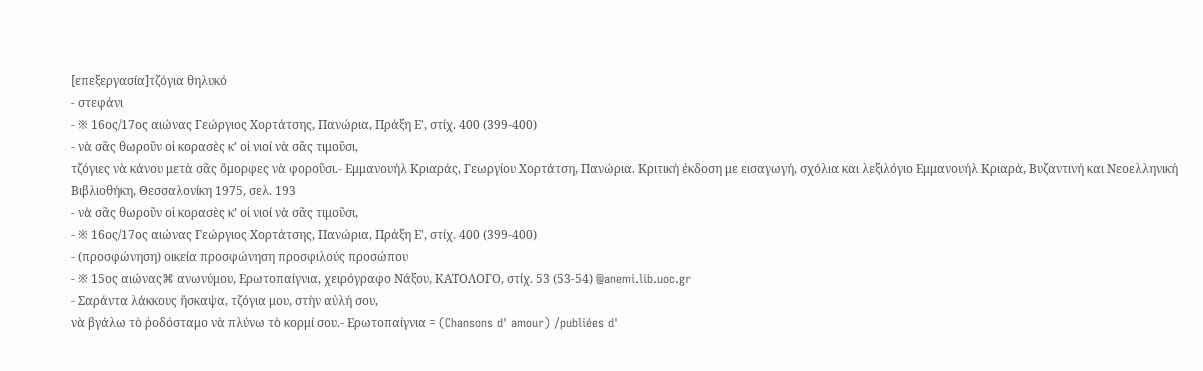[επεξεργασία]τζόγια θηλυκό
- στεφάνι
- ※ 16ος/17ος αιώνας Γεώργιος Χορτάτσης, Πανώρια, Πράξη Ε', στίχ. 400 (399-400)
- νὰ σᾶς θωροῦν οἱ κορασὲς κ’ οἱ νιοί νὰ σᾶς τιμοῦσι,
τζόγιες νὰ κάνου μετὰ σᾶς ὄμορφες νὰ φοροῦσι.- Εμμανουήλ Κριαράς, Γεωργίου Χορτάτση, Πανώρια. Κριτική έκδοση με εισαγωγή, σχόλια και λεξιλόγιο Εμμανουήλ Κριαρά, Βυζαντινή και Νεοελληνική Βιβλιοθήκη, Θεσσαλονίκη 1975, σελ. 193
- νὰ σᾶς θωροῦν οἱ κορασὲς κ’ οἱ νιοί νὰ σᾶς τιμοῦσι,
- ※ 16ος/17ος αιώνας Γεώργιος Χορτάτσης, Πανώρια, Πράξη Ε', στίχ. 400 (399-400)
- (προσφώνηση) οικεία προσφώνηση προσφιλούς προσώπου
- ※ 15ος αιώνας⌘ ανωνύμου, Ερωτοπαίγνια, χειρόγραφο Νάξου, ΚΑΤΟΛΟΓΟ, στίχ. 53 (53-54) @anemi.lib.uoc.gr
- Σαράντα λάκκους ἤσκαψα, τζόγια μου, στὴν αὐλή σου,
νὰ βγάλω τὸ ῥοδόσταμο νὰ πλύνω τὸ κορμί σου.- Ερωτοπαίγνια = (Chansons d' amour) /publiées d'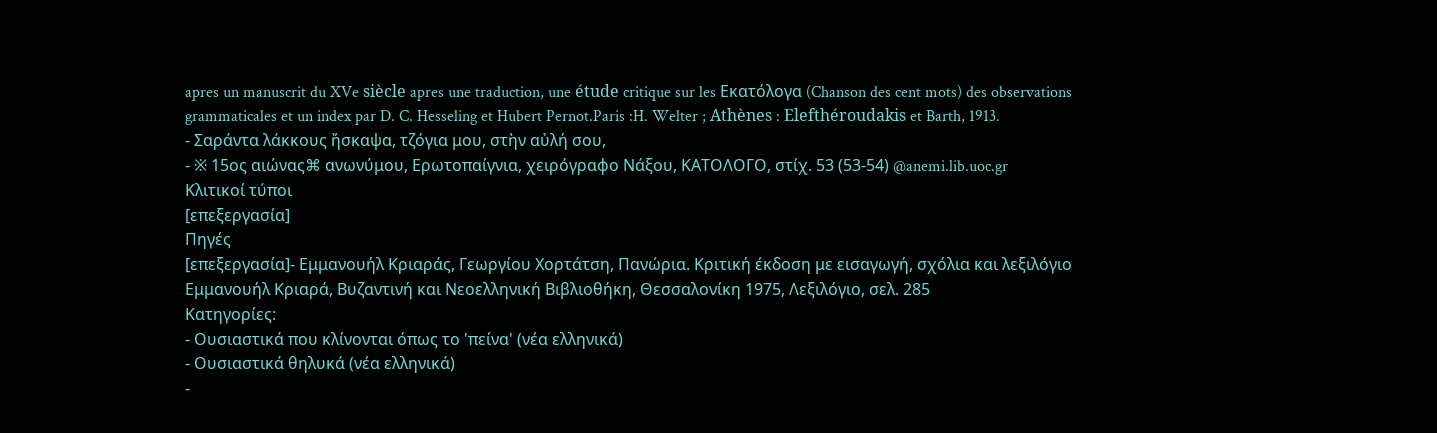apres un manuscrit du XVe siècle apres une traduction, une étude critique sur les Εκατόλογα (Chanson des cent mots) des observations grammaticales et un index par D. C. Hesseling et Hubert Pernot.Paris :H. Welter ; Athènes : Elefthéroudakis et Barth, 1913.
- Σαράντα λάκκους ἤσκαψα, τζόγια μου, στὴν αὐλή σου,
- ※ 15ος αιώνας⌘ ανωνύμου, Ερωτοπαίγνια, χειρόγραφο Νάξου, ΚΑΤΟΛΟΓΟ, στίχ. 53 (53-54) @anemi.lib.uoc.gr
Κλιτικοί τύποι
[επεξεργασία]
Πηγές
[επεξεργασία]- Εμμανουήλ Κριαράς, Γεωργίου Χορτάτση, Πανώρια. Κριτική έκδοση με εισαγωγή, σχόλια και λεξιλόγιο Εμμανουήλ Κριαρά, Βυζαντινή και Νεοελληνική Βιβλιοθήκη, Θεσσαλονίκη 1975, Λεξιλόγιο, σελ. 285
Κατηγορίες:
- Ουσιαστικά που κλίνονται όπως το 'πείνα' (νέα ελληνικά)
- Ουσιαστικά θηλυκά (νέα ελληνικά)
-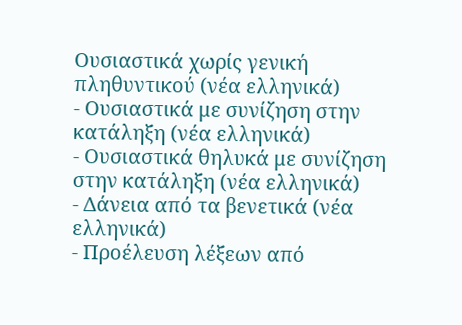Ουσιαστικά χωρίς γενική πληθυντικού (νέα ελληνικά)
- Ουσιαστικά με συνίζηση στην κατάληξη (νέα ελληνικά)
- Ουσιαστικά θηλυκά με συνίζηση στην κατάληξη (νέα ελληνικά)
- Δάνεια από τα βενετικά (νέα ελληνικά)
- Προέλευση λέξεων από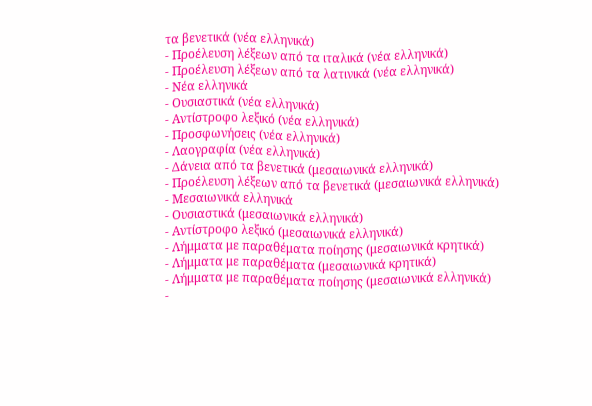τα βενετικά (νέα ελληνικά)
- Προέλευση λέξεων από τα ιταλικά (νέα ελληνικά)
- Προέλευση λέξεων από τα λατινικά (νέα ελληνικά)
- Νέα ελληνικά
- Ουσιαστικά (νέα ελληνικά)
- Αντίστροφο λεξικό (νέα ελληνικά)
- Προσφωνήσεις (νέα ελληνικά)
- Λαογραφία (νέα ελληνικά)
- Δάνεια από τα βενετικά (μεσαιωνικά ελληνικά)
- Προέλευση λέξεων από τα βενετικά (μεσαιωνικά ελληνικά)
- Μεσαιωνικά ελληνικά
- Ουσιαστικά (μεσαιωνικά ελληνικά)
- Αντίστροφο λεξικό (μεσαιωνικά ελληνικά)
- Λήμματα με παραθέματα ποίησης (μεσαιωνικά κρητικά)
- Λήμματα με παραθέματα (μεσαιωνικά κρητικά)
- Λήμματα με παραθέματα ποίησης (μεσαιωνικά ελληνικά)
-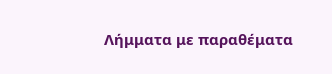Λήμματα με παραθέματα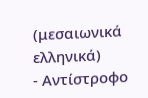(μεσαιωνικά ελληνικά)
- Αντίστροφο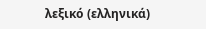λεξικό (ελληνικά)